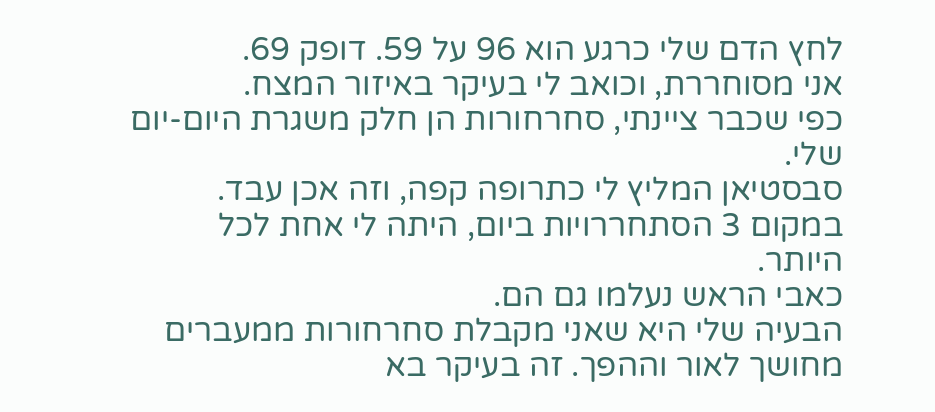לחץ הדם שלי כרגע הוא 96 על 59. דופק 69.
אני מסוחררת, וכואב לי בעיקר באיזור המצח.
כפי שכבר ציינתי, סחרחורות הן חלק משגרת היום-יום שלי.
סבסטיאן המליץ לי כתרופה קפה, וזה אכן עבד. במקום 3 הסתחררויות ביום, היתה לי אחת לכל היותר.
כאבי הראש נעלמו גם הם.
הבעיה שלי היא שאני מקבלת סחרחורות ממעברים מחושך לאור וההפך. זה בעיקר בא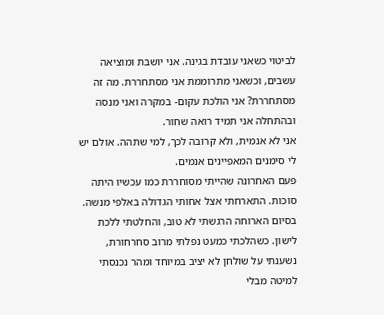לביטוי כשאני עובדת בגינה. אני יושבת ומוציאה עשבים, וכשאני מתרוממת אני מסתחררת. מה זה מסתחררת? אני הולכת עקום- במקרה ואני מנסה ובהתחלה אני תמיד רואה שחור.
אני לא אנמית, ולא קרובה לכך, למי שתהה. אולם יש לי סימנים המאפיינים אנמים.
פעם האחרונה שהייתי מסוחררת כמו עכשיו היתה סוכות. התארחתי אצל אחותי הגדולה באלפי מנשה. בסיום הארוחה הרגשתי לא טוב, והחלטתי ללכת לישון. כשהלכתי כמעט נפלתי מרוב סחרחורת, נשענתי על שולחן לא יציב במיוחד ומהר נכנסתי למיטה מבלי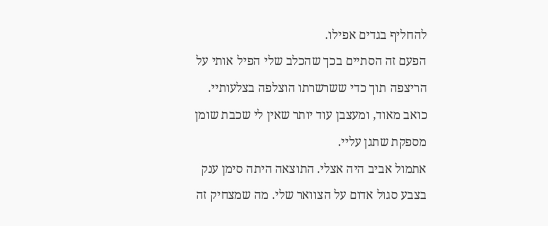להחליף בגדים אפילו.
הפעם זה הסתיים בכך שהכלב שלי הפיל אותי על הריצפה תוך כדי ששרשרתו הוצלפה בצלעותיי.
כואב מאוד, ומעצבן עוד יותר שאין לי שכבת שומן מספקת שתגן עליי.
אתמול אביב היה אצלי. התוצאה היתה סימן ענק בצבע סגול אדום על הצוואר שלי. מה שמצחיק זה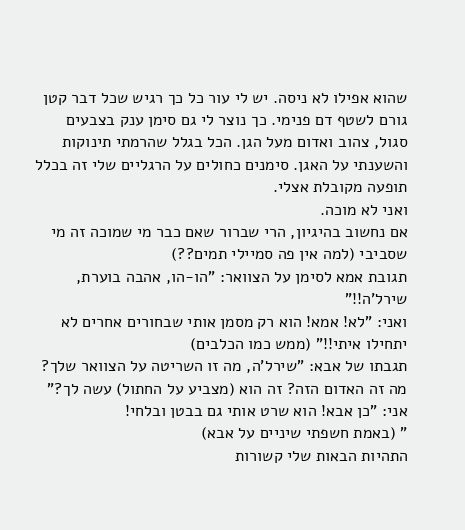שהוא אפילו לא ניסה. יש לי עור כל כך רגיש שכל דבר קטן גורם לשטף דם פנימי. כך נוצר לי גם סימן ענק בצבעים סגול, צהוב ואדום מעל הגן. הכל בגלל שהרמתי תינוקות והשענתי על האגן. סימנים כחולים על הרגליים שלי זה בכלל תופעה מקובלת אצלי.
ואני לא מוכה.
אם נחשוב בהיגיון, הרי שברור שאם כבר מי שמוכה זה מי שסביבי (למה אין פה סמיילי תמים??)
תגובת אמא לסימן על הצוואר: "הו-הו, אהבה בוערת, שירל'ה!!"
ואני: "לא! אמא! הוא רק מסמן אותי שבחורים אחרים לא יתחילו איתי!!" (ממש כמו הכלבים)
תגבתו של אבא: "שירל'ה, מה זו השריטה על הצוואר שלך? מה זה האדום הזה? זה הוא (מצביע על החתול) עשה לך?"
אני: "כן אבא! הוא שרט אותי גם בבטן ובלחי!
" (באמת חשפתי שיניים על אבא)
התהיות הבאות שלי קשורות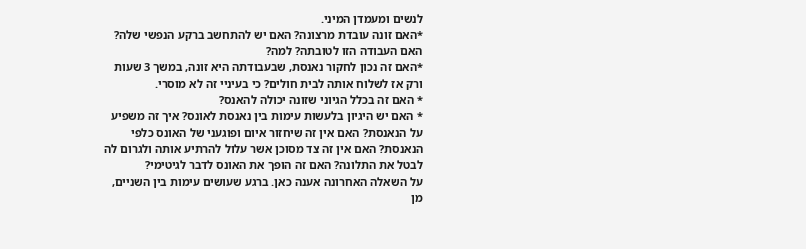לנשים ומעמדן המיני.
*האם זונה עובדת מרצונה? האם יש להתחשב ברקע הנפשי שלה? האם העבודה הזו לטובתה? למה?
*האם זה נכון לחקור נאנסת, שבעבודתה היא זונה, במשך 3 שעות ורק אז לשלוח אותה לבית חולים? כי בעיניי זה לא מוסרי.
* האם זה בכלל הגיוני שזונה יכולה להאנס?
* האם יש היגיון בלעשות עימות בין נאנסת לאונס? איך זה משפיע על הנאנסת? האם אין זה שיחזור איום ופוגעני של האונס כלפי הנאנסת? האם אין זה צד מסוכן אשר עלול להרתיע אותה ולגרום לה לבטל את התלונה? האם זה הופך את האונס לדבר לגיטימי?
על השאלה האחרונה אענה כאן. ברגע שעושים עימות בין השניים, מן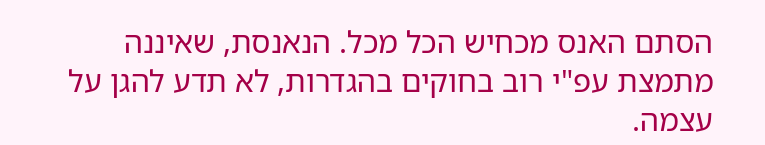הסתם האנס מכחיש הכל מכל. הנאנסת, שאיננה מתמצת עפ"י רוב בחוקים בהגדרות, לא תדע להגן על עצמה.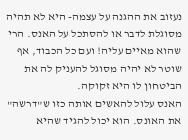נעזוב את ההגנה על עצמה- היא לא תהיה מסוגלת לדבר או להסתכל על האנס. הרי שהוא מאיים עליה! ועם כל הכבוד, אף שוטר לא יהיה מסוגל להעניק לה את הביטחון לו היא זקוקה.
האנס עלול להאשים אותה כזו ש"דרשה" את האונס. הוא יכול להגיד שהיא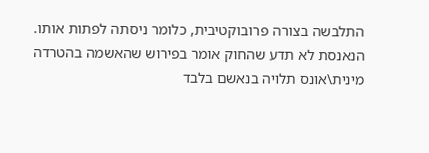התלבשה בצורה פרובוקטיבית, כלומר ניסתה לפתות אותו. הנאנסת לא תדע שהחוק אומר בפירוש שהאשמה בהטרדה מינית\אונס תלויה בנאשם בלבד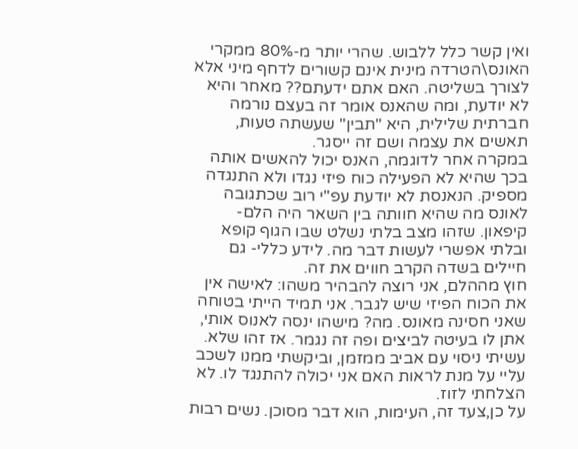ואין קשר כלל ללבוש. שהרי יותר מ-80% ממקרי האונס\הטרדה מינית אינם קשורים לדחף מיני אלא לצורך בשליטה. האם אתם ידעתם?? מאחר והיא לא יודעת, ומה שהאנס אומר זה בעצם נורמה חברתית שלילית, היא "תבין" שעשתה טעות, תאשים את עצמה ושם זה ייסגר.
במקרה אחר לדוגמה, האנס יכול להאשים אותה בכך שהיא לא הפעילה כוח פיזי נגדו ולא התנגדה מספיק. הנאנסת לא יודעת עפ"י רוב שכתגובה לאונס מה שהיא חוותה בין השאר היה הלם- קיפאון. שזהו מצב בלתי נשלט שבו הגוף קופא ובלתי אפשרי לעשות דבר מה. לידע כללי- גם חיילים בשדה הקרב חווים את זה.
חוץ מההלם, אני רוצה להבהיר משהו: לאישה אין את הכוח הפיזי שיש לגבר. אני תמיד הייתי בטוחה שאני חסינה מאונס. מה? מישהו ינסה לאנוס אותי, אתן לו בעיטה לביצים ופה זה נגמר. אז זהו שלא.
עשיתי ניסוי עם אביב ממזמן, וביקשתי ממנו לשכב עליי על מנת לראות האם אני יכולה להתנגד לו. לא הצלחתי לזוז.
על כן,צעד זה, העימות, הוא דבר מסוכן. נשים רבות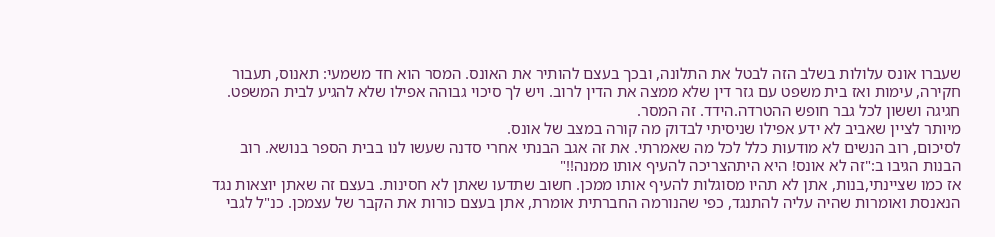שעברו אונס עלולות בשלב הזה לבטל את התלונה, ובכך בעצם להותיר את האונס. המסר הוא חד משמעי: תאנוס, תעבור חקירה, עימות ואז בית משפט עם גזר דין שלא ממצה את הדין לרוב. ויש לך סיכוי גבוהה אפילו שלא להגיע לבית המשפט.
חגיגה וששון לכל גבר חופש ההטרדה.הידד. זה המסר.
מיותר לציין שאביב לא ידע אפילו שניסיתי לבדוק מה קורה במצב של אונס.
לסיכום, רוב הנשים לא מודעות כלל לכל מה שאמרתי. את זה אגב הבנתי אחרי סדנה שעשו לנו בבית הספר בנושא. רוב הבנות הגיבו ב:"זה לא אונס! היא היתהצריכה להעיף אותו ממנה!!"
אז כמו שציינתי,בנות, אתן לא תהיו מסוגלות להעיף אותו ממכן. חשוב שתדעו שאתן לא חסינות. בעצם זה שאתן יוצאות נגד הנאנסת ואומרות שהיה עליה להתנגד, כפי שהנורמה החברתית אומרת, אתן בעצם כורות את הקבר של עצמכן. כנ"ל לגבי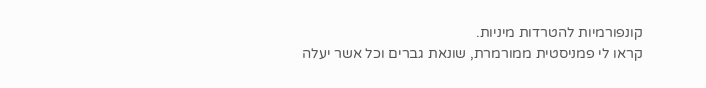קונפורמיות להטרדות מיניות.
קראו לי פמניסטית ממורמרת, שונאת גברים וכל אשר יעלה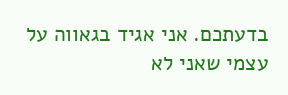בדעתכם. אני אגיד בגאווה על עצמי שאני לא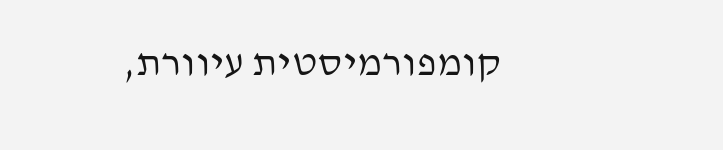קומפורמיסטית עיוורת,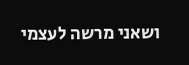ושאני מרשה לעצמי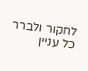לחקור ולברר כל עניין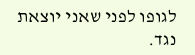לגופו לפני שאני יוצאת נגד.